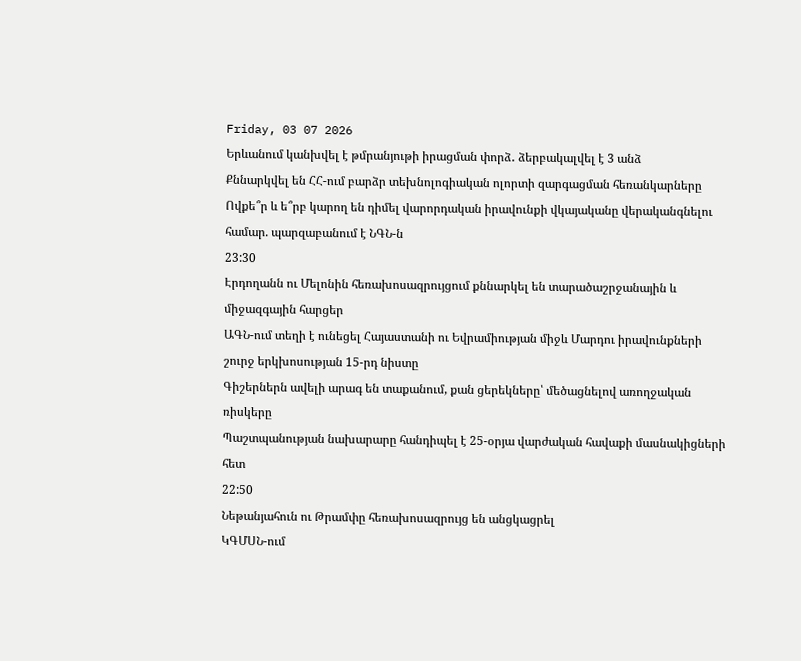Friday, 03 07 2026
Երևանում կանխվել է թմրանյութի իրացման փորձ․ ձերբակալվել է 3 անձ
Քննարկվել են ՀՀ-ում բարձր տեխնոլոգիական ոլորտի զարգացման հեռանկարները
Ովքե՞ր և ե՞րբ կարող են դիմել վարորդական իրավունքի վկայականը վերականգնելու համար. պարզաբանում է ՆԳՆ-ն
23:30
Էրդողանն ու Մելոնին հեռախոսազրույցում քննարկել են տարածաշրջանային և միջազգային հարցեր
ԱԳՆ-ում տեղի է ունեցել Հայաստանի ու Եվրամիության միջև Մարդու իրավունքների շուրջ երկխոսության 15-րդ նիստը
Գիշերներն ավելի արագ են տաքանում, քան ցերեկները՝ մեծացնելով առողջական ռիսկերը
Պաշտպանության նախարարը հանդիպել է 25-օրյա վարժական հավաքի մասնակիցների հետ
22:50
Նեթանյահուն ու Թրամփը հեռախոսազրույց են անցկացրել
ԿԳՄՍՆ-ում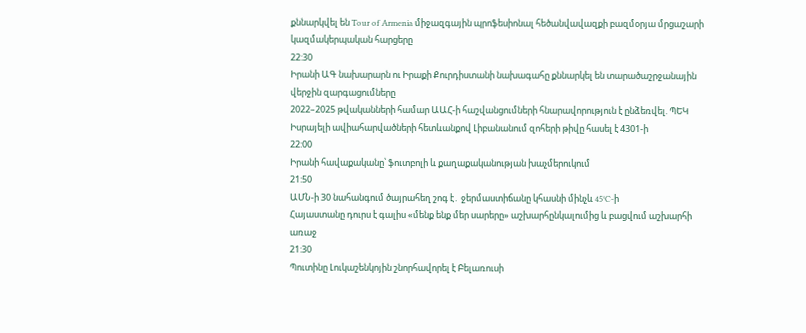քննարկվել են Tour of Armenia միջազգային պրոֆեսիոնալ հեծանվավազքի բազմօրյա մրցաշարի կազմակերպական հարցերը
22:30
Իրանի ԱԳ նախարարն ու Իրաքի Քուրդիստանի նախագահը քննարկել են տարածաշրջանային վերջին զարգացումները
2022–2025 թվականների համար ԱԱՀ-ի հաշվանցումների հնարավորություն է ընձեռվել. ՊԵԿ
Իսրայելի ավիահարվածների հետևանքով Լիբանանում զոհերի թիվը հասել է 4301-ի
22:00
Իրանի հավաքականը՝ ֆուտբոլի և քաղաքականության խաչմերուկում
21:50
ԱՄՆ-ի 30 նահանգում ծայրահեղ շոգ է․ ջերմաստիճանը կհասնի մինչև 45°C-ի
Հայաստանը դուրս է գալիս «մենք ենք մեր սարերը» աշխարհընկալումից և բացվում աշխարհի առաջ
21:30
Պուտինը Լուկաշենկոյին շնորհավորել է Բելառուսի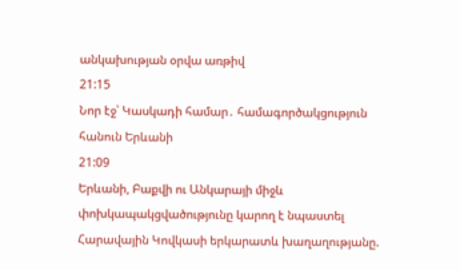անկախության օրվա առթիվ
21:15
Նոր էջ՝ Կասկադի համար․ համագործակցություն հանուն Երևանի
21:09
Երևանի, Բաքվի ու Անկարայի միջև փոխկապակցվածությունը կարող է նպաստել Հարավային Կովկասի երկարատև խաղաղությանը.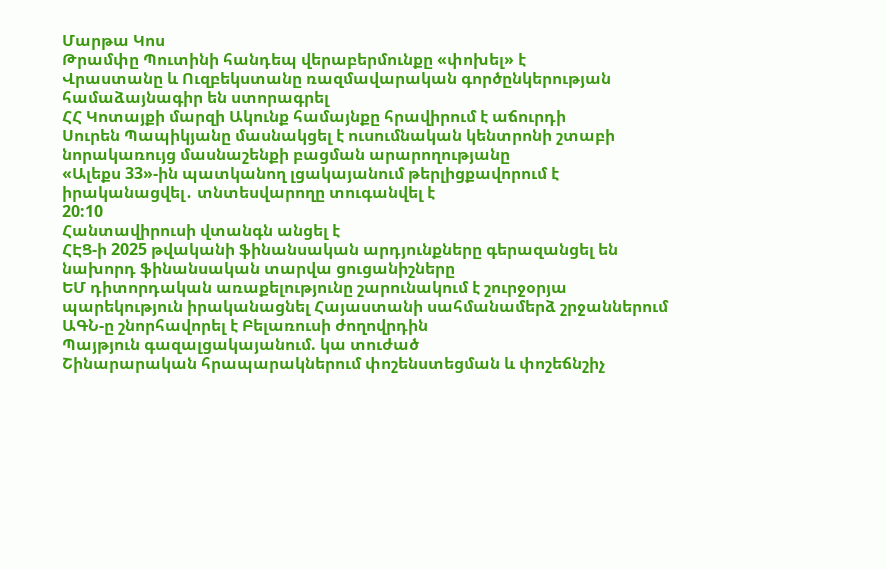Մարթա Կոս
Թրամփը Պուտինի հանդեպ վերաբերմունքը «փոխել» է
Վրաստանը և Ուզբեկստանը ռազմավարական գործընկերության համաձայնագիր են ստորագրել
ՀՀ Կոտայքի մարզի Ակունք համայնքը հրավիրում է աճուրդի
Սուրեն Պապիկյանը մասնակցել է ուսումնական կենտրոնի շտաբի նորակառույց մասնաշենքի բացման արարողությանը
«Ալեքս 33»-ին պատկանող լցակայանում թերլիցքավորում է իրականացվել․ տնտեսվարողը տուգանվել է
20:10
Հանտավիրուսի վտանգն անցել է
ՀԷՑ-ի 2025 թվականի ֆինանսական արդյունքները գերազանցել են նախորդ ֆինանսական տարվա ցուցանիշները
ԵՄ դիտորդական առաքելությունը շարունակում է շուրջօրյա պարեկություն իրականացնել Հայաստանի սահմանամերձ շրջաններում
ԱԳՆ-ը շնորհավորել է Բելառուսի ժողովրդին
Պայթյուն գազալցակայանում. կա տուժած
Շինարարական հրապարակներում փոշենստեցման և փոշեճնշիչ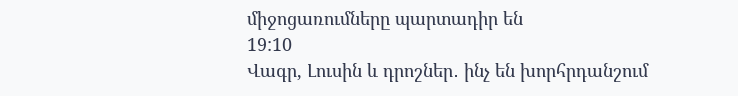միջոցառումները պարտադիր են
19:10
Վագր, Լուսին և դրոշներ․ ինչ են խորհրդանշում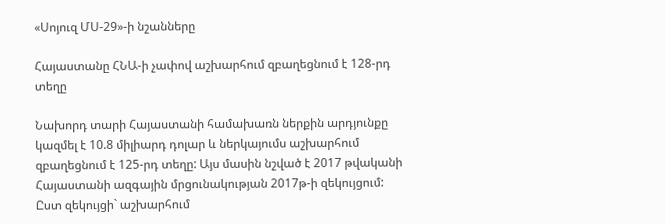«Սոյուզ ՄՍ-29»-ի նշանները

Հայաստանը ՀՆԱ-ի չափով աշխարհում զբաղեցնում է 128-րդ տեղը

Նախորդ տարի Հայաստանի համախառն ներքին արդյունքը կազմել է 10.8 միլիարդ դոլար և ներկայումս աշխարհում զբաղեցնում է 125-րդ տեղը: Այս մասին նշված է 2017 թվականի Հայաստանի ազգային մրցունակության 2017թ-ի զեկույցում: Ըստ զեկույցի` աշխարհում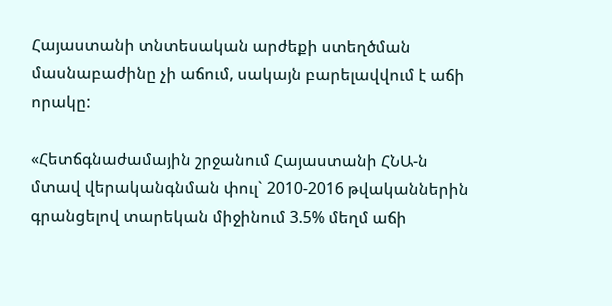Հայաստանի տնտեսական արժեքի ստեղծման մասնաբաժինը չի աճում, սակայն բարելավվում է աճի որակը:

«Հետճգնաժամային շրջանում Հայաստանի ՀՆԱ-ն մտավ վերականգնման փուլ` 2010-2016 թվականներին գրանցելով տարեկան միջինում 3.5% մեղմ աճի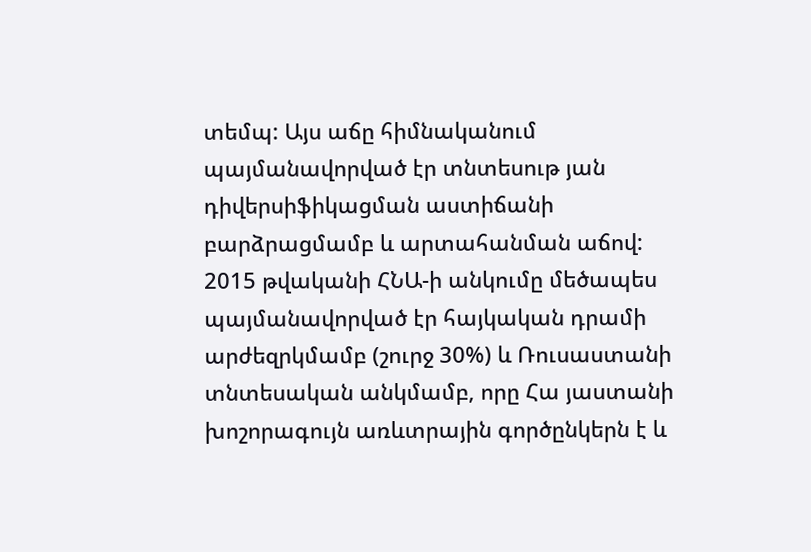տեմպ: Այս աճը հիմնականում պայմանավորված էր տնտեսութ յան դիվերսիֆիկացման աստիճանի բարձրացմամբ և արտահանման աճով: 2015 թվականի ՀՆԱ-ի անկումը մեծապես պայմանավորված էր հայկական դրամի արժեզրկմամբ (շուրջ 30%) և Ռուսաստանի տնտեսական անկմամբ, որը Հա յաստանի խոշորագույն առևտրային գործընկերն է և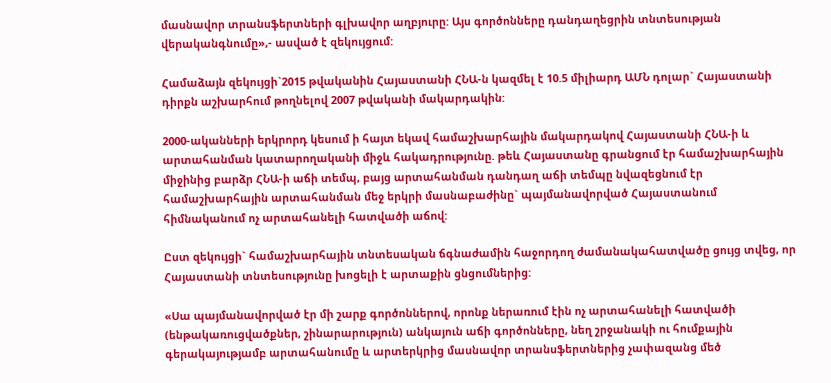մասնավոր տրանսֆերտների գլխավոր աղբյուրը: Այս գործոնները դանդաղեցրին տնտեսության վերականգնումը»,- ասված է զեկույցում:

Համաձայն զեկույցի`2015 թվականին Հայաստանի ՀՆԱ-ն կազմել է 10.5 միլիարդ ԱՄՆ դոլար` Հայաստանի դիրքն աշխարհում թողնելով 2007 թվականի մակարդակին:

2000-ականների երկրորդ կեսում ի հայտ եկավ համաշխարհային մակարդակով Հայաստանի ՀՆԱ-ի և արտահանման կատարողականի միջև հակադրությունը. թեև Հայաստանը գրանցում էր համաշխարհային միջինից բարձր ՀՆԱ-ի աճի տեմպ, բայց արտահանման դանդաղ աճի տեմպը նվազեցնում էր համաշխարհային արտահանման մեջ երկրի մասնաբաժինը` պայմանավորված Հայաստանում հիմնականում ոչ արտահանելի հատվածի աճով:

Ըստ զեկույցի` համաշխարհային տնտեսական ճգնաժամին հաջորդող ժամանակահատվածը ցույց տվեց, որ Հայաստանի տնտեսությունը խոցելի է արտաքին ցնցումներից:

«Սա պայմանավորված էր մի շարք գործոններով, որոնք ներառում էին ոչ արտահանելի հատվածի (ենթակառուցվածքներ, շինարարություն) անկայուն աճի գործոնները, նեղ շրջանակի ու հումքային գերակայությամբ արտահանումը և արտերկրից մասնավոր տրանսֆերտներից չափազանց մեծ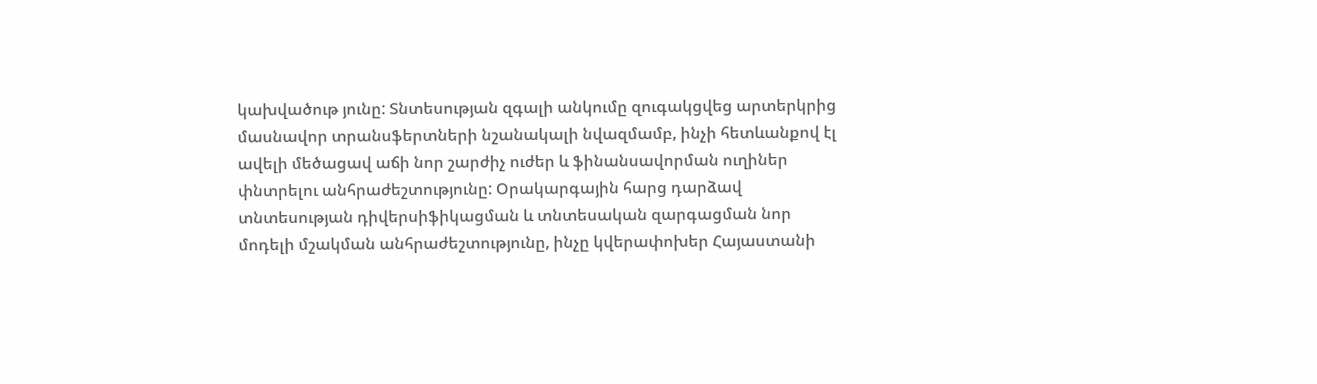կախվածութ յունը: Տնտեսության զգալի անկումը զուգակցվեց արտերկրից մասնավոր տրանսֆերտների նշանակալի նվազմամբ, ինչի հետևանքով էլ ավելի մեծացավ աճի նոր շարժիչ ուժեր և ֆինանսավորման ուղիներ փնտրելու անհրաժեշտությունը: Օրակարգային հարց դարձավ տնտեսության դիվերսիֆիկացման և տնտեսական զարգացման նոր մոդելի մշակման անհրաժեշտությունը, ինչը կվերափոխեր Հայաստանի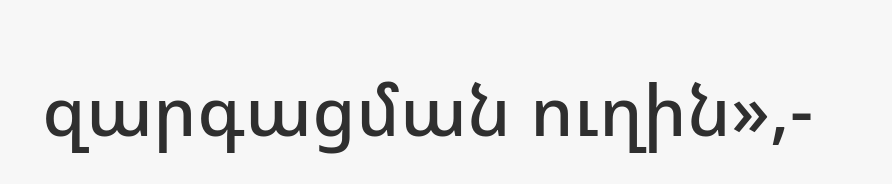զարգացման ուղին»,-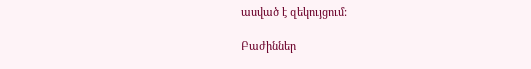ասված է զեկույցում:

Բաժիններ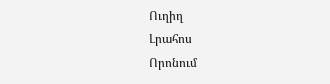Ուղիղ
Լրահոս
Որոնում